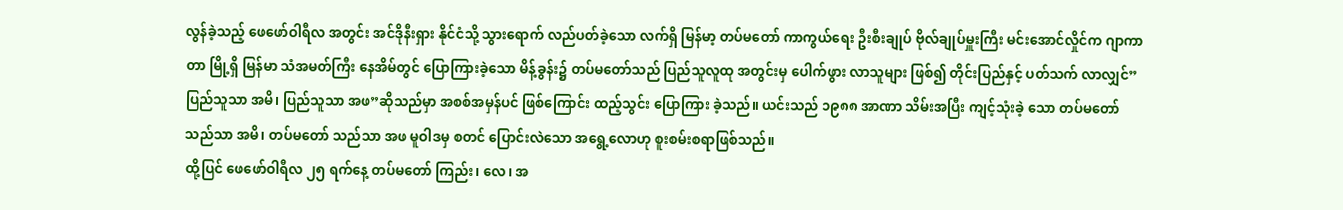လွန်ခဲ့သည့် ဖေဖော်ဝါရီလ အတွင်း အင်ဒိုနီးရှား နိုင်ငံသို့ သွားရောက် လည်ပတ်ခဲ့သော လက်ရှိ မြန်မာ့ တပ်မတော် ကာကွယ်ရေး ဦးစီးချုပ် ဗိုလ်ချုပ်မှူးကြီး မင်းအောင်လှိုင်က ဂျာကာတာ မြို့ရှိ မြန်မာ သံအမတ်ကြီး နေအိမ်တွင် ပြောကြားခဲ့သော မိန့်ခွန်း၌ တပ်မတော်သည် ပြည်သူလူထု အတွင်းမှ ပေါက်ဖွား လာသူများ ဖြစ်၍ တိုင်းပြည်နှင့် ပတ်သက် လာလျှင်”ပြည်သူသာ အမိ၊ ပြည်သူသာ အဖ”ဆိုသည်မှာ အစစ်အမှန်ပင် ဖြစ်ကြောင်း ထည့်သွင်း ပြောကြား ခဲ့သည်။ ယင်းသည် ၁၉၈၈ အာဏာ သိမ်းအပြီး ကျင့်သုံးခဲ့ သော တပ်မတော် သည်သာ အမိ၊ တပ်မတော် သည်သာ အဖ မူဝါဒမှ စတင် ပြောင်းလဲသော အရွေ့လောဟု စူးစမ်းစရာဖြစ်သည်။
ထို့ပြင် ဖေဖော်ဝါရီလ ၂၅ ရက်နေ့ တပ်မတော် ကြည်း၊ လေ၊ အ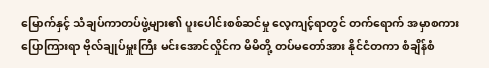မြောက်နှင့် သံချပ်ကာတပ်ဖွဲ့များ၏ ပူးပေါင်းစစ်ဆင်မှု လေ့ကျင့်ရာတွင် တက်ရောက် အမှာစကားပြောကြားရာ ဗိုလ်ချုပ်မှူးကြီး မင်းအောင်လှိုင်က မိမိတို့ တပ်မတော်အား နိုင်ငံတကာ စံချိန်စံ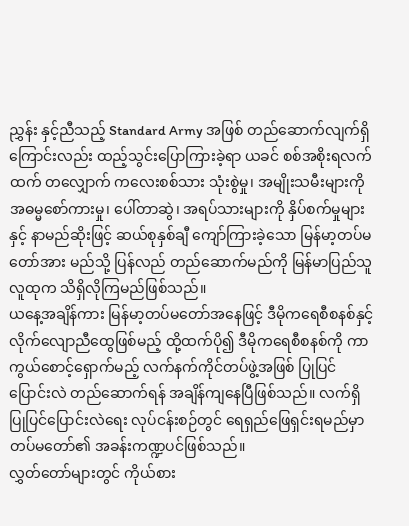ညွှန်း နှင့်ညီသည့် Standard Army အဖြစ် တည်ဆောက်လျက်ရှိကြောင်းလည်း ထည့်သွင်းပြောကြားခဲ့ရာ ယခင် စစ်အစိုးရလက်ထက် တလျှောက် ကလေးစစ်သား သုံးစွဲမှု၊ အမျိုးသမီးများကို အဓမ္မစော်ကားမှု၊ ပေါ်တာဆွဲ၊ အရပ်သားများကို နှိပ်စက်မှုများနှင့် နာမည်ဆိုးဖြင့် ဆယ်စုနှစ်ချီ ကျော်ကြားခဲ့သော မြန်မာ့တပ်မတော်အား မည်သို့ ပြန်လည် တည်ဆောက်မည်ကို မြန်မာပြည်သူလူထုက သိရှိလိုကြမည်ဖြစ်သည်။
ယနေ့အချိန်ကား မြန်မာ့တပ်မတော်အနေဖြင့် ဒီမိုကရေစီစနစ်နှင့် လိုက်လျောညီထွေဖြစ်မည့် ထို့ထက်ပို၍ ဒီမိုကရေစီစနစ်ကို ကာကွယ်စောင့်ရှောက်မည့် လက်နက်ကိုင်တပ်ဖွဲ့အဖြစ် ပြုပြင်ပြောင်းလဲ တည်ဆောက်ရန် အချိန်ကျနေပြီဖြစ်သည်။ လက်ရှိ ပြုပြင်ပြောင်းလဲရေး လုပ်ငန်းစဉ်တွင် ရေရှည်ဖြေရှင်းရမည်မှာ တပ်မတော်၏ အခန်းကဏ္ဍပင်ဖြစ်သည်။
လွှတ်တော်များတွင် ကိုယ်စား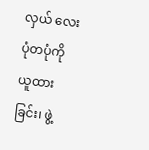လှယ် လေးပုံတပုံကို ယူထားခြင်း၊ ဖွဲ့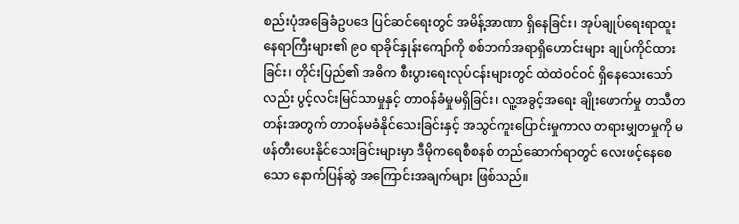စည်းပုံအခြေခံဥပဒေ ပြင်ဆင်ရေးတွင် အမိန့်အာဏာ ရှိနေခြင်း၊ အုပ်ချုပ်ရေးရာထူး နေရာကြီးများ၏ ၉၀ ရာခိုင်နှုန်းကျော်ကို စစ်ဘက်အရာရှိဟောင်းများ ချုပ်ကိုင်ထားခြင်း၊ တိုင်းပြည်၏ အဓိက စီးပွားရေးလုပ်ငန်းများတွင် ထဲထဲဝင်ဝင် ရှိနေသေးသော်လည်း ပွင့်လင်းမြင်သာမှုနှင့် တာဝန်ခံမှုမရှိခြင်း၊ လူ့အခွင့်အရေး ချိုးဖောက်မှု တသီတတန်းအတွက် တာဝန်မခံနိုင်သေးခြင်းနှင့် အသွင်ကူးပြောင်းမှုကာလ တရားမျှတမှုကို မဖန်တီးပေးနိုင်သေးခြင်းများမှာ ဒီမိုကရေစီစနစ် တည်ဆောက်ရာတွင် လေးဖင့်နေစေသော နောက်ပြန်ဆွဲ အကြောင်းအချက်များ ဖြစ်သည်။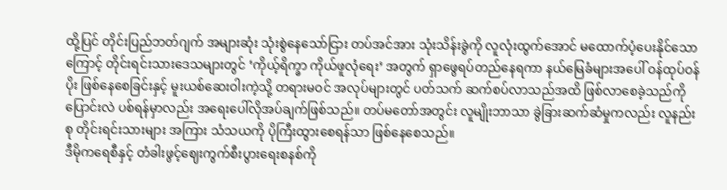ထို့ပြင် တိုင်းပြည်ဘတ်ဂျက် အများဆုံး သုံးစွဲနေသော်ငြား တပ်အင်အား သုံးသိန်းခွဲကို လူလုံးထွက်အောင် မထောက်ပံ့ပေးနိုင်သောကြောင့် တိုင်းရင်းသားဒေသများတွင် ‘ကိုယ့်ရိက္ခာ ကိုယ်ဖူလုံရေး’ အတွက် ရှာဖွေရပ်တည်နေရကာ နယ်မြေခံများအပေါ် ဝန်ထုပ်ဝန်ပိုး ဖြစ်နေစေခြင်းနှင့် မူးယစ်ဆေးဝါးကဲ့သို့ တရားမဝင် အလုပ်များတွင် ပတ်သက် ဆက်စပ်လာသည်အထိ ဖြစ်လာစေခဲ့သည်ကို ပြောင်းလဲ ပစ်ရန်မှာလည်း အရေးပေါ်လိုအပ်ချက်ဖြစ်သည်။ တပ်မတော်အတွင်း လူမျိုးဘာသာ ခွဲခြားဆက်ဆံမှုကလည်း လူနည်းစု တိုင်းရင်းသားများ အကြား သံသယကို ပိုကြီးထွားစေရန်သာ ဖြစ်နေစေသည်။
ဒီမိုကရေစီနှင့် တံခါးဖွင့်ဈေးကွက်စီးပွားရေးစနစ်ကို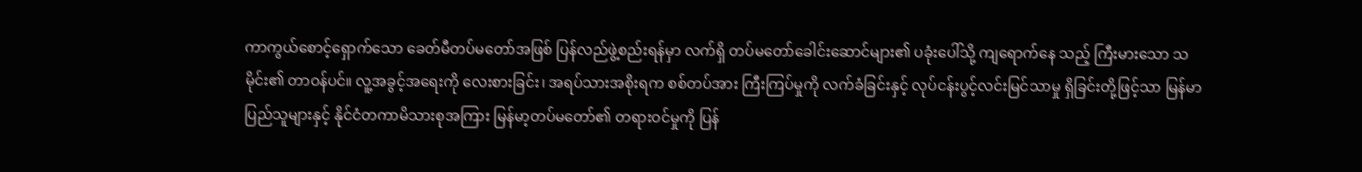ကာကွယ်စောင့်ရှောက်သော ခေတ်မီတပ်မတော်အဖြစ် ပြန်လည်ဖွဲ့စည်းရန်မှာ လက်ရှိ တပ်မတော်ခေါင်းဆောင်များ၏ ပခုံးပေါ်သို့ ကျရောက်နေ သည့် ကြီးမားသော သမိုင်း၏ တာဝန်ပင်။ လူ့အခွင့်အရေးကို လေးစားခြင်း၊ အရပ်သားအစိုးရက စစ်တပ်အား ကြီးကြပ်မှုကို လက်ခံခြင်းနှင့် လုပ်ငန်းပွင့်လင်းမြင်သာမှု ရှိခြင်းတို့ဖြင့်သာ မြန်မာ ပြည်သူများနှင့် နိုင်ငံတကာမိသားစုအကြား မြန်မာ့တပ်မတော်၏ တရားဝင်မှုကို ပြန်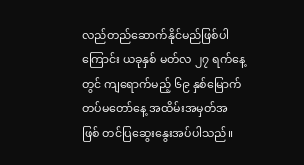လည်တည်ဆောက်နိုင်မည်ဖြစ်ပါကြောင်း ယခုနှစ် မတ်လ ၂၇ ရက်နေ့တွင် ကျရောက်မည့် ၆၉ နှစ်မြောက် တပ်မတော်နေ့ အထိမ်းအမှတ်အဖြစ် တင်ပြဆွေးနွေးအပ်ပါသည်။